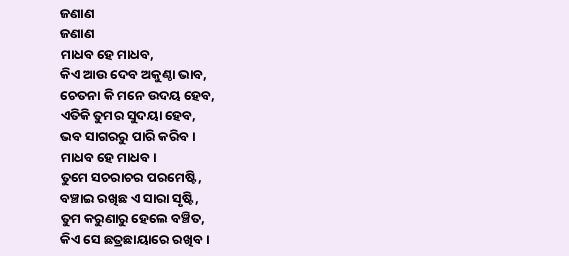ଜଣାଣ
ଜଣାଣ
ମାଧବ ହେ ମାଧବ,
କିଏ ଆଉ ଦେବ ଅକୁଣ୍ଠା ଭାବ,
ଚେତନା କି ମନେ ଉଦୟ ହେବ,
ଏତିକି ତୁମର ସୁଦୟା ହେବ,
ଭବ ସାଗରରୁ ପାରି କରିବ।
ମାଧବ ହେ ମାଧବ।
ତୁମେ ସଚରାଚର ପରମେଷ୍ଟି,
ବଞ୍ଚାଇ ରଖିଛ ଏ ସାରା ସୃଷ୍ଟି,
ତୁମ କରୁଣାରୁ ହେଲେ ବଞ୍ଚିତ,
କିଏ ସେ ଛତ୍ରଛାୟାରେ ରଖିବ।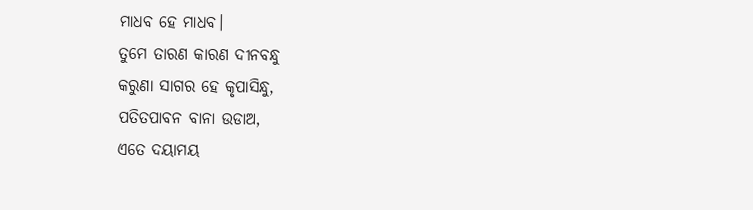ମାଧବ ହେ ମାଧବ।
ତୁମେ ତାରଣ କାରଣ ଦୀନବନ୍ଧୁ
କରୁଣା ସାଗର ହେ କୃପାସିନ୍ଧୁ,
ପତିତପାବନ ବାନା ଉଡାଅ,
ଏତେ ଦୟାମୟ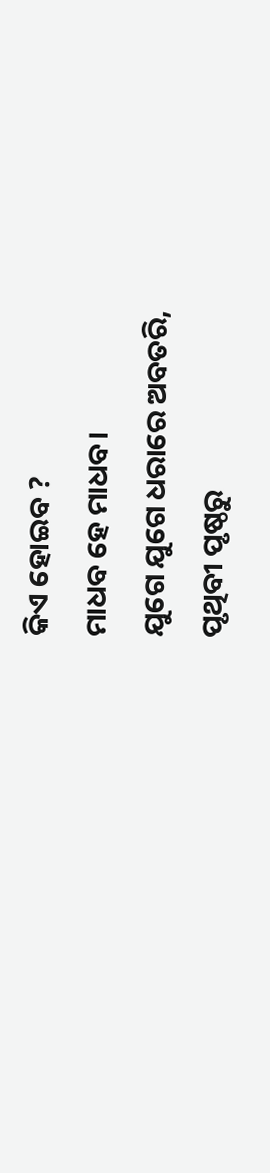କିଏ ହୋଇବ ?
ମାଧବ ହେ ମାଧବ।
ଯୁଗେ ଯୁଗେ ଧରାରେ ଅବତରି,
ପୃଥିବୀ ପୃଷ୍ଠରୁ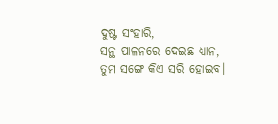ଦୁଷ୍ଟ ସଂହାରି,
ସନ୍ଥ ପାଳନରେ ଦେଇଛ ଧ୍ୟାନ,
ତୁମ ସଙ୍ଗେ କିଏ ସରି ହୋଇବ।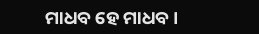ମାଧବ ହେ ମାଧବ।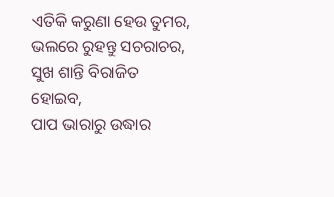ଏତିକି କରୁଣା ହେଉ ତୁମର,
ଭଲରେ ରୁହନ୍ତୁ ସଚରାଚର,
ସୁଖ ଶାନ୍ତି ବିରାଜିତ ହୋଇବ,
ପାପ ଭାରାରୁ ଉଦ୍ଧାର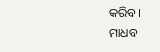କରିବ।
ମାଧବ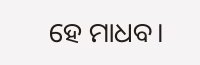ହେ ମାଧବ।